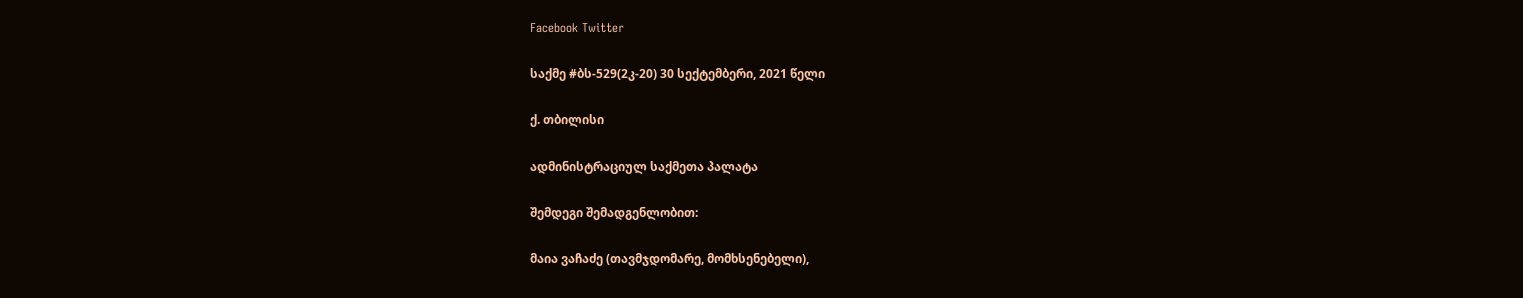Facebook Twitter

საქმე #ბს-529(2კ-20) 30 სექტემბერი, 2021 წელი

ქ. თბილისი

ადმინისტრაციულ საქმეთა პალატა

შემდეგი შემადგენლობით:

მაია ვაჩაძე (თავმჯდომარე, მომხსენებელი),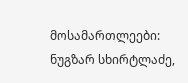მოსამართლეები: ნუგზარ სხირტლაძე,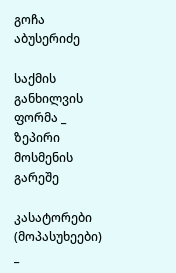გოჩა აბუსერიძე

საქმის განხილვის ფორმა _ ზეპირი მოსმენის გარეშე

კასატორები (მოპასუხეები) _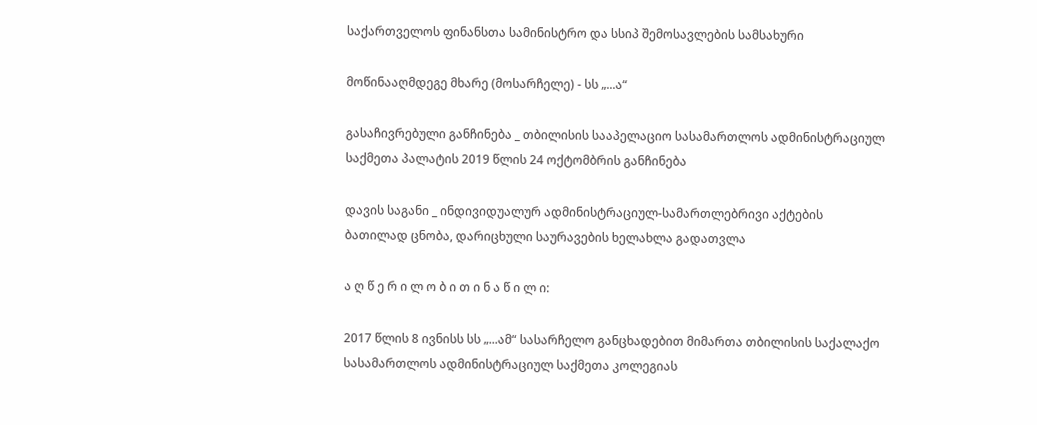საქართველოს ფინანსთა სამინისტრო და სსიპ შემოსავლების სამსახური

მოწინააღმდეგე მხარე (მოსარჩელე) - სს „...ა“

გასაჩივრებული განჩინება _ თბილისის სააპელაციო სასამართლოს ადმინისტრაციულ საქმეთა პალატის 2019 წლის 24 ოქტომბრის განჩინება

დავის საგანი _ ინდივიდუალურ ადმინისტრაციულ-სამართლებრივი აქტების ბათილად ცნობა, დარიცხული საურავების ხელახლა გადათვლა

ა ღ წ ე რ ი ლ ო ბ ი თ ი ნ ა წ ი ლ ი:

2017 წლის 8 ივნისს სს „...ამ“ სასარჩელო განცხადებით მიმართა თბილისის საქალაქო სასამართლოს ადმინისტრაციულ საქმეთა კოლეგიას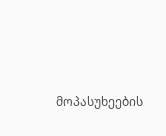მოპასუხეების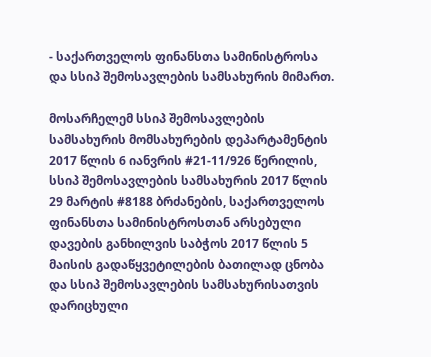- საქართველოს ფინანსთა სამინისტროსა და სსიპ შემოსავლების სამსახურის მიმართ.

მოსარჩელემ სსიპ შემოსავლების სამსახურის მომსახურების დეპარტამენტის 2017 წლის 6 იანვრის #21-11/926 წერილის, სსიპ შემოსავლების სამსახურის 2017 წლის 29 მარტის #8188 ბრძანების, საქართველოს ფინანსთა სამინისტროსთან არსებული დავების განხილვის საბჭოს 2017 წლის 5 მაისის გადაწყვეტილების ბათილად ცნობა და სსიპ შემოსავლების სამსახურისათვის დარიცხული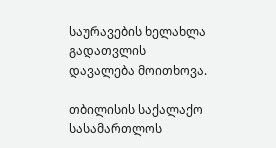საურავების ხელახლა გადათვლის დავალება მოითხოვა.

თბილისის საქალაქო სასამართლოს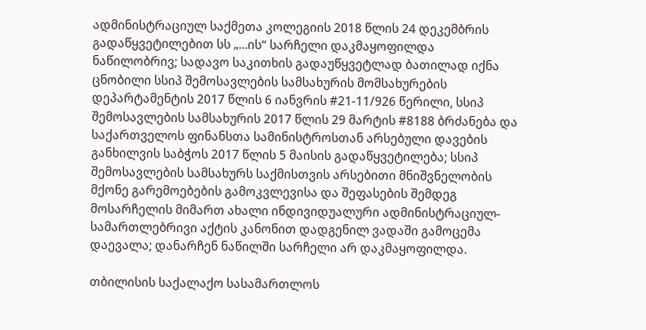ადმინისტრაციულ საქმეთა კოლეგიის 2018 წლის 24 დეკემბრის გადაწყვეტილებით სს „...ის“ სარჩელი დაკმაყოფილდა ნაწილობრივ; სადავო საკითხის გადაუწყვეტლად ბათილად იქნა ცნობილი სსიპ შემოსავლების სამსახურის მომსახურების დეპარტამენტის 2017 წლის 6 იანვრის #21-11/926 წერილი, სსიპ შემოსავლების სამსახურის 2017 წლის 29 მარტის #8188 ბრძანება და საქართველოს ფინანსთა სამინისტროსთან არსებული დავების განხილვის საბჭოს 2017 წლის 5 მაისის გადაწყვეტილება; სსიპ შემოსავლების სამსახურს საქმისთვის არსებითი მნიშვნელობის მქონე გარემოებების გამოკვლევისა და შეფასების შემდეგ მოსარჩელის მიმართ ახალი ინდივიდუალური ადმინისტრაციულ-სამართლებრივი აქტის კანონით დადგენილ ვადაში გამოცემა დაევალა; დანარჩენ ნაწილში სარჩელი არ დაკმაყოფილდა.

თბილისის საქალაქო სასამართლოს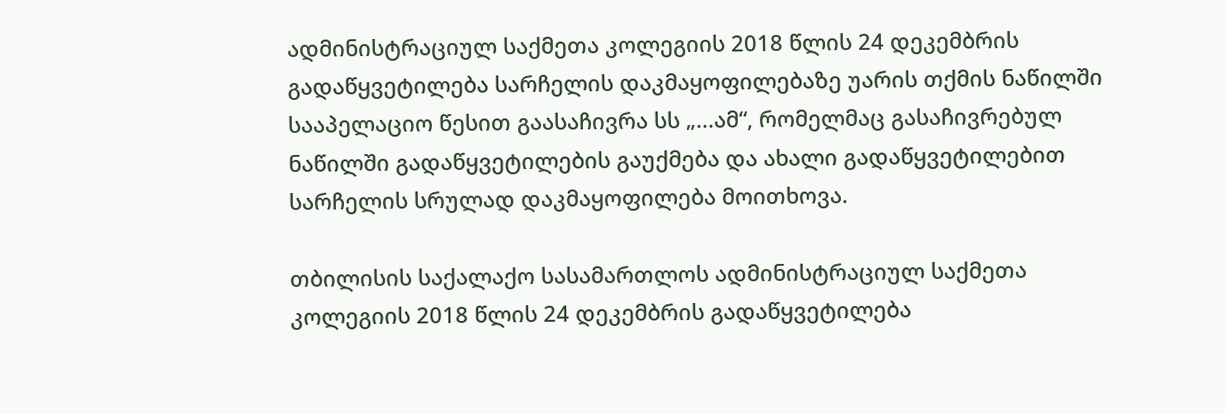ადმინისტრაციულ საქმეთა კოლეგიის 2018 წლის 24 დეკემბრის გადაწყვეტილება სარჩელის დაკმაყოფილებაზე უარის თქმის ნაწილში სააპელაციო წესით გაასაჩივრა სს „...ამ“, რომელმაც გასაჩივრებულ ნაწილში გადაწყვეტილების გაუქმება და ახალი გადაწყვეტილებით სარჩელის სრულად დაკმაყოფილება მოითხოვა.

თბილისის საქალაქო სასამართლოს ადმინისტრაციულ საქმეთა კოლეგიის 2018 წლის 24 დეკემბრის გადაწყვეტილება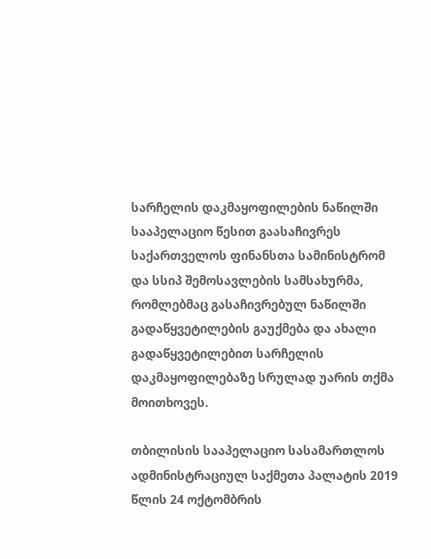სარჩელის დაკმაყოფილების ნაწილში სააპელაციო წესით გაასაჩივრეს საქართველოს ფინანსთა სამინისტრომ და სსიპ შემოსავლების სამსახურმა, რომლებმაც გასაჩივრებულ ნაწილში გადაწყვეტილების გაუქმება და ახალი გადაწყვეტილებით სარჩელის დაკმაყოფილებაზე სრულად უარის თქმა მოითხოვეს.

თბილისის სააპელაციო სასამართლოს ადმინისტრაციულ საქმეთა პალატის 2019 წლის 24 ოქტომბრის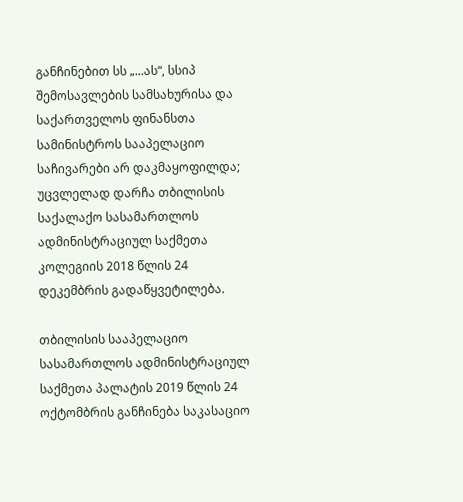განჩინებით სს „...ას“, სსიპ შემოსავლების სამსახურისა და საქართველოს ფინანსთა სამინისტროს სააპელაციო საჩივარები არ დაკმაყოფილდა; უცვლელად დარჩა თბილისის საქალაქო სასამართლოს ადმინისტრაციულ საქმეთა კოლეგიის 2018 წლის 24 დეკემბრის გადაწყვეტილება.

თბილისის სააპელაციო სასამართლოს ადმინისტრაციულ საქმეთა პალატის 2019 წლის 24 ოქტომბრის განჩინება საკასაციო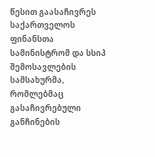წესით გაასაჩივრეს საქართველოს ფინანსთა სამინისტრომ და სსიპ შემოსავლების სამსახურმა, რომლებმაც გასაჩივრებული განჩინების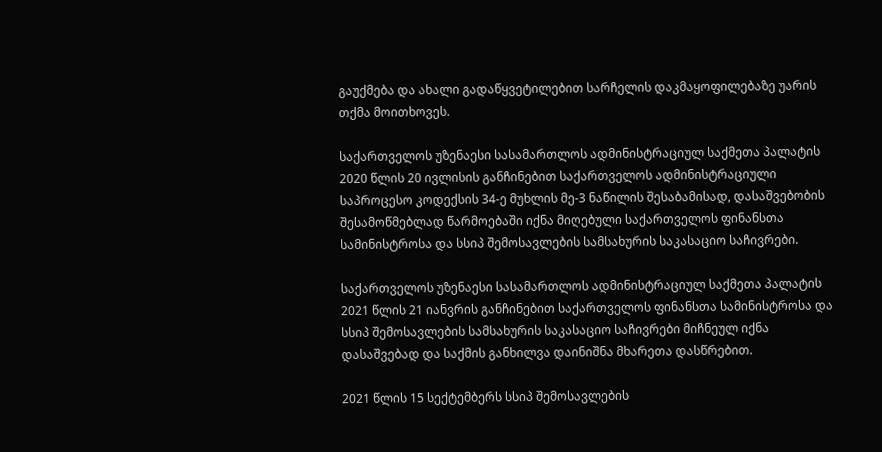გაუქმება და ახალი გადაწყვეტილებით სარჩელის დაკმაყოფილებაზე უარის თქმა მოითხოვეს.

საქართველოს უზენაესი სასამართლოს ადმინისტრაციულ საქმეთა პალატის 2020 წლის 20 ივლისის განჩინებით საქართველოს ადმინისტრაციული საპროცესო კოდექსის 34-ე მუხლის მე-3 ნაწილის შესაბამისად, დასაშვებობის შესამოწმებლად წარმოებაში იქნა მიღებული საქართველოს ფინანსთა სამინისტროსა და სსიპ შემოსავლების სამსახურის საკასაციო საჩივრები.

საქართველოს უზენაესი სასამართლოს ადმინისტრაციულ საქმეთა პალატის 2021 წლის 21 იანვრის განჩინებით საქართველოს ფინანსთა სამინისტროსა და სსიპ შემოსავლების სამსახურის საკასაციო საჩივრები მიჩნეულ იქნა დასაშვებად და საქმის განხილვა დაინიშნა მხარეთა დასწრებით.

2021 წლის 15 სექტემბერს სსიპ შემოსავლების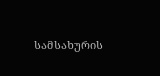სამსახურის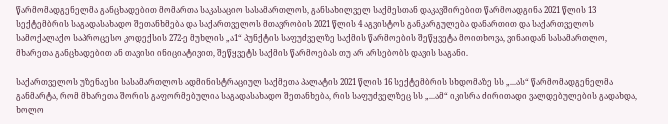წარმომადგენელმა განცხადებით მომართა საკასაციო სასამართლოს, განსახილველ საქმესთან დაკავშირებით წარმოადგინა 2021 წლის 13 სექტემბრის საგადასახადო შეთანხმება და საქართველოს მთავრობის 2021 წლის 4 აგვისტოს განკარგულება დანართით და საქართველოს სამოქალაქო საპროცესო კოდექსის 272-ე მუხლის „ა1“ პუნქტის საფუძველზე საქმის წარმოების შეწყვეტა მოითხოვა, ვინაიდან სასამართლო, მხარეთა განცხადებით ან თავისი ინიციატივით, შეწყვეტს საქმის წარმოებას თუ არ არსებობს დავის საგანი.

საქართველოს უზენაესი სასამართლოს ადმინისტრაციულ საქმეთა პალატის 2021 წლის 16 სექტემბრის სხდომაზე სს „...ას“ წარმომადგენელმა განმარტა, რომ მხარეთა შორის გაფორმებულია საგადასახადო შეთანხება, რის საფუძველზეც სს „...ამ“ იკისრა ძირითადი ვალდებულების გადახდა, ხოლო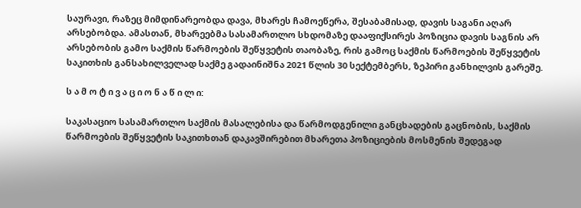საურავი, რაზეც მიმდინარეობდა დავა, მხარეს ჩამოეწერა, შესაბამისად, დავის საგანი აღარ არსებობდა. ამასთან, მხარეებმა სასამართლო სხდომაზე დააფიქსირეს პოზიცია დავის საგნის არ არსებობის გამო საქმის წარმოების შეწყვეტის თაობაზე, რის გამოც საქმის წარმოების შეწყვეტის საკითხის განსახილველად საქმე გადაინიშნა 2021 წლის 30 სექტემბერს, ზეპირი განხილვის გარეშე.

ს ა მ ო ტ ი ვ ა ც ი ო ნ ა წ ი ლ ი:

საკასაციო სასამართლო საქმის მასალებისა და წარმოდგენილი განცხადების გაცნობის, საქმის წარმოების შეწყვეტის საკითხთან დაკავშირებით მხარეთა პოზიციების მოსმენის შედეგად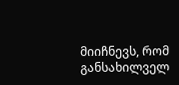მიიჩნევს, რომ განსახილველ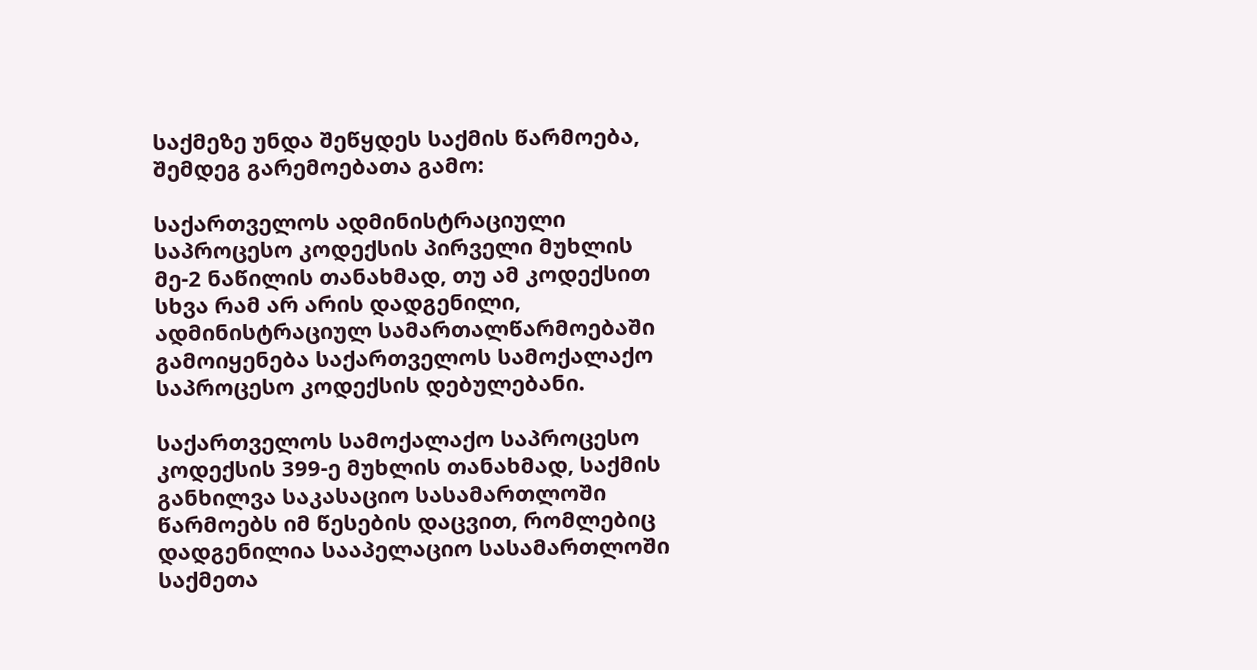საქმეზე უნდა შეწყდეს საქმის წარმოება, შემდეგ გარემოებათა გამო:

საქართველოს ადმინისტრაციული საპროცესო კოდექსის პირველი მუხლის მე-2 ნაწილის თანახმად, თუ ამ კოდექსით სხვა რამ არ არის დადგენილი, ადმინისტრაციულ სამართალწარმოებაში გამოიყენება საქართველოს სამოქალაქო საპროცესო კოდექსის დებულებანი.

საქართველოს სამოქალაქო საპროცესო კოდექსის 399-ე მუხლის თანახმად, საქმის განხილვა საკასაციო სასამართლოში წარმოებს იმ წესების დაცვით, რომლებიც დადგენილია სააპელაციო სასამართლოში საქმეთა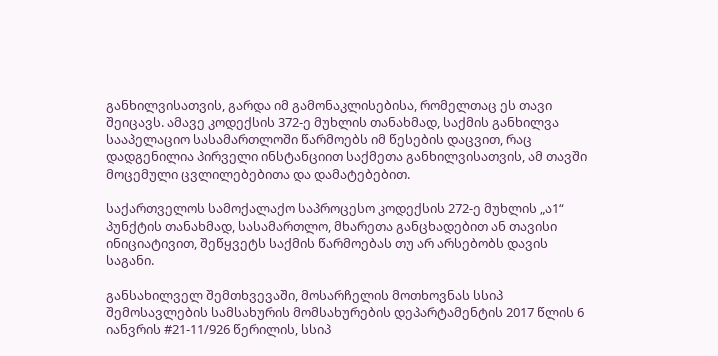განხილვისათვის, გარდა იმ გამონაკლისებისა, რომელთაც ეს თავი შეიცავს. ამავე კოდექსის 372-ე მუხლის თანახმად, საქმის განხილვა სააპელაციო სასამართლოში წარმოებს იმ წესების დაცვით, რაც დადგენილია პირველი ინსტანციით საქმეთა განხილვისათვის, ამ თავში მოცემული ცვლილებებითა და დამატებებით.

საქართველოს სამოქალაქო საპროცესო კოდექსის 272-ე მუხლის „ა1“ პუნქტის თანახმად, სასამართლო, მხარეთა განცხადებით ან თავისი ინიციატივით, შეწყვეტს საქმის წარმოებას თუ არ არსებობს დავის საგანი.

განსახილველ შემთხვევაში, მოსარჩელის მოთხოვნას სსიპ შემოსავლების სამსახურის მომსახურების დეპარტამენტის 2017 წლის 6 იანვრის #21-11/926 წერილის, სსიპ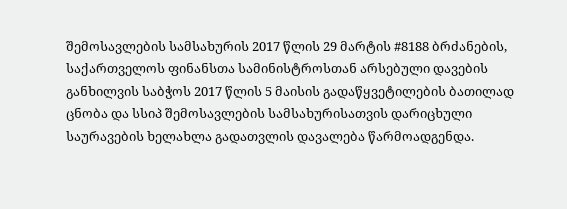შემოსავლების სამსახურის 2017 წლის 29 მარტის #8188 ბრძანების, საქართველოს ფინანსთა სამინისტროსთან არსებული დავების განხილვის საბჭოს 2017 წლის 5 მაისის გადაწყვეტილების ბათილად ცნობა და სსიპ შემოსავლების სამსახურისათვის დარიცხული საურავების ხელახლა გადათვლის დავალება წარმოადგენდა.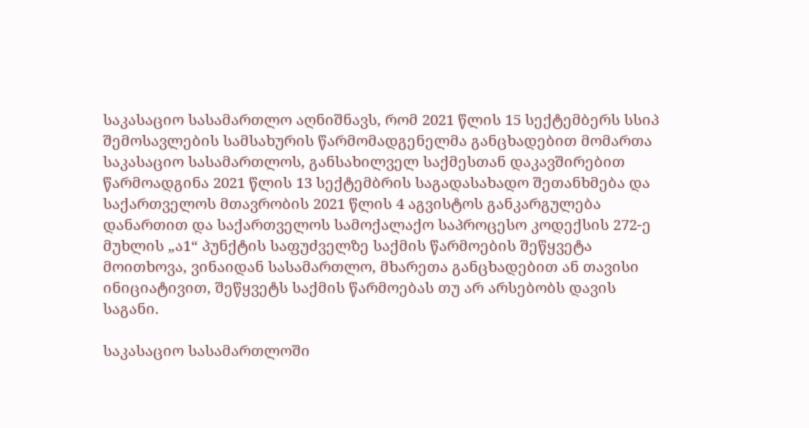საკასაციო სასამართლო აღნიშნავს, რომ 2021 წლის 15 სექტემბერს სსიპ შემოსავლების სამსახურის წარმომადგენელმა განცხადებით მომართა საკასაციო სასამართლოს, განსახილველ საქმესთან დაკავშირებით წარმოადგინა 2021 წლის 13 სექტემბრის საგადასახადო შეთანხმება და საქართველოს მთავრობის 2021 წლის 4 აგვისტოს განკარგულება დანართით და საქართველოს სამოქალაქო საპროცესო კოდექსის 272-ე მუხლის „ა1“ პუნქტის საფუძველზე საქმის წარმოების შეწყვეტა მოითხოვა, ვინაიდან სასამართლო, მხარეთა განცხადებით ან თავისი ინიციატივით, შეწყვეტს საქმის წარმოებას თუ არ არსებობს დავის საგანი.

საკასაციო სასამართლოში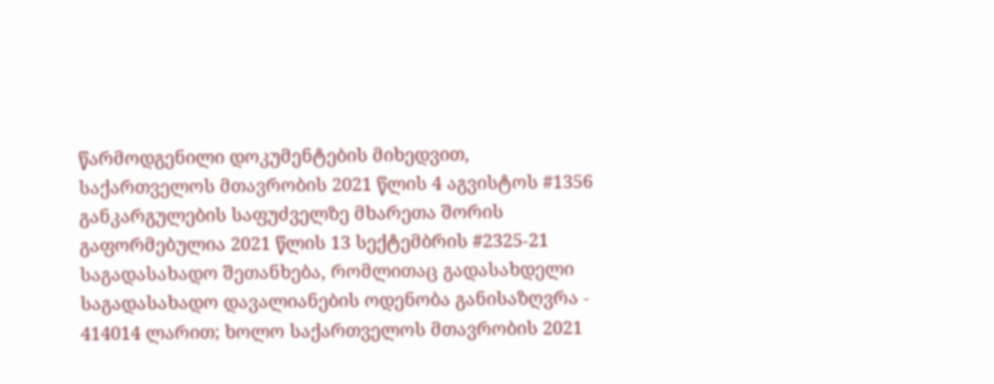წარმოდგენილი დოკუმენტების მიხედვით, საქართველოს მთავრობის 2021 წლის 4 აგვისტოს #1356 განკარგულების საფუძველზე მხარეთა შორის გაფორმებულია 2021 წლის 13 სექტემბრის #2325-21 საგადასახადო შეთანხება, რომლითაც გადასახდელი საგადასახადო დავალიანების ოდენობა განისაზღვრა - 414014 ლარით; ხოლო საქართველოს მთავრობის 2021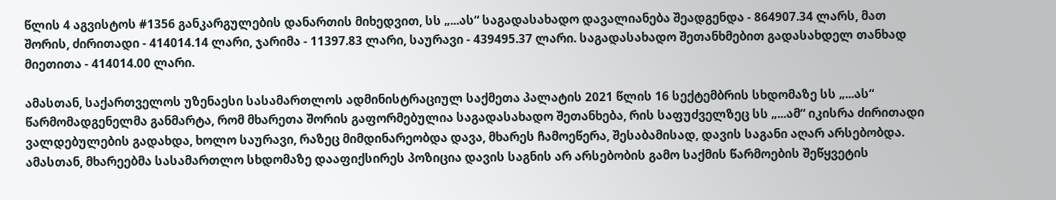წლის 4 აგვისტოს #1356 განკარგულების დანართის მიხედვით, სს „...ას“ საგადასახადო დავალიანება შეადგენდა - 864907.34 ლარს, მათ შორის, ძირითადი - 414014.14 ლარი, ჯარიმა - 11397.83 ლარი, საურავი - 439495.37 ლარი. საგადასახადო შეთანხმებით გადასახდელ თანხად მიეთითა - 414014.00 ლარი.

ამასთან, საქართველოს უზენაესი სასამართლოს ადმინისტრაციულ საქმეთა პალატის 2021 წლის 16 სექტემბრის სხდომაზე სს „...ას“ წარმომადგენელმა განმარტა, რომ მხარეთა შორის გაფორმებულია საგადასახადო შეთანხება, რის საფუძველზეც სს „...ამ“ იკისრა ძირითადი ვალდებულების გადახდა, ხოლო საურავი, რაზეც მიმდინარეობდა დავა, მხარეს ჩამოეწერა, შესაბამისად, დავის საგანი აღარ არსებობდა. ამასთან, მხარეებმა სასამართლო სხდომაზე დააფიქსირეს პოზიცია დავის საგნის არ არსებობის გამო საქმის წარმოების შეწყვეტის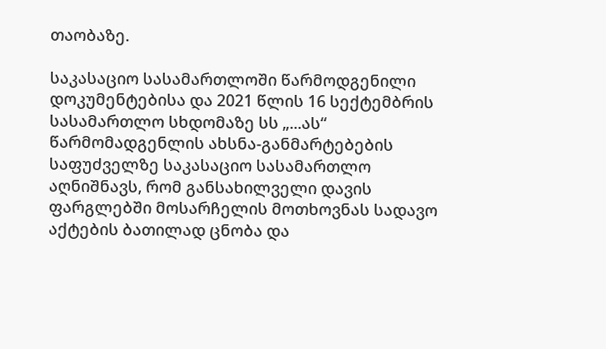თაობაზე.

საკასაციო სასამართლოში წარმოდგენილი დოკუმენტებისა და 2021 წლის 16 სექტემბრის სასამართლო სხდომაზე სს „...ას“ წარმომადგენლის ახსნა-განმარტებების საფუძველზე საკასაციო სასამართლო აღნიშნავს, რომ განსახილველი დავის ფარგლებში მოსარჩელის მოთხოვნას სადავო აქტების ბათილად ცნობა და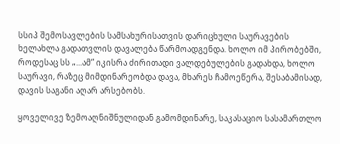სსიპ შემოსავლების სამსახურისათვის დარიცხული საურავების ხელახლა გადათვლის დავალება წარმოადგენდა. ხოლო იმ პირობებში, როდესაც სს „...ამ“ იკისრა ძირითადი ვალდებულების გადახდა, ხოლო საურავი, რაზეც მიმდინარეობდა დავა, მხარეს ჩამოეწერა, შესაბამისად, დავის საგანი აღარ არსებობს.

ყოველივე ზემოაღნიშნულიდან გამომდინარე, საკასაციო სასამართლო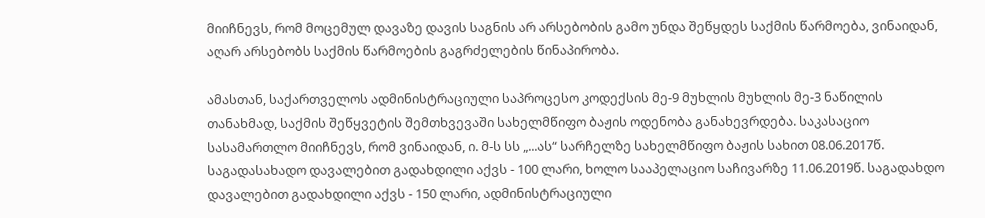მიიჩნევს, რომ მოცემულ დავაზე დავის საგნის არ არსებობის გამო უნდა შეწყდეს საქმის წარმოება, ვინაიდან, აღარ არსებობს საქმის წარმოების გაგრძელების წინაპირობა.

ამასთან, საქართველოს ადმინისტრაციული საპროცესო კოდექსის მე-9 მუხლის მუხლის მე-3 ნაწილის თანახმად, საქმის შეწყვეტის შემთხვევაში სახელმწიფო ბაჟის ოდენობა განახევრდება. საკასაციო სასამართლო მიიჩნევს, რომ ვინაიდან, ი. მ-ს სს „...ას“ სარჩელზე სახელმწიფო ბაჟის სახით 08.06.2017წ. საგადასახადო დავალებით გადახდილი აქვს - 100 ლარი, ხოლო სააპელაციო საჩივარზე 11.06.2019წ. საგადახდო დავალებით გადახდილი აქვს - 150 ლარი, ადმინისტრაციული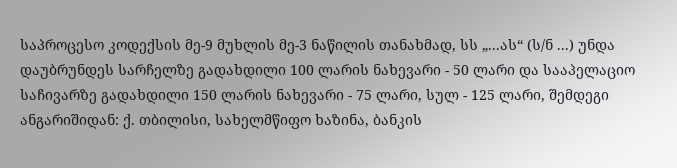საპროცესო კოდექსის მე-9 მუხლის მე-3 ნაწილის თანახმად, სს „...ას“ (ს/ნ ...) უნდა დაუბრუნდეს სარჩელზე გადახდილი 100 ლარის ნახევარი - 50 ლარი და სააპელაციო საჩივარზე გადახდილი 150 ლარის ნახევარი - 75 ლარი, სულ - 125 ლარი, შემდეგი ანგარიშიდან: ქ. თბილისი, სახელმწიფო ხაზინა, ბანკის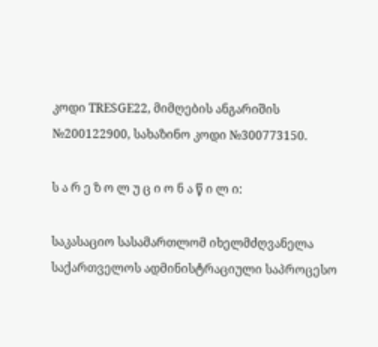კოდი TRESGE22, მიმღების ანგარიშის №200122900, სახაზინო კოდი №300773150.

ს ა რ ე ზ ო ლ უ ც ი ო ნ ა წ ი ლ ი:

საკასაციო სასამართლომ იხელმძღვანელა საქართველოს ადმინისტრაციული საპროცესო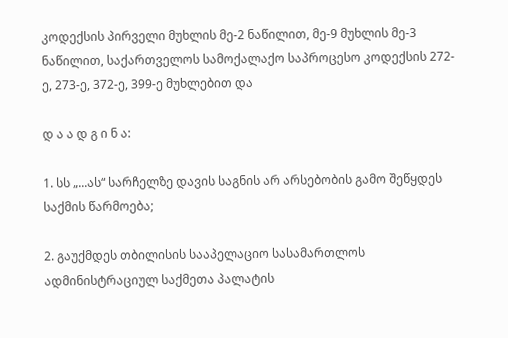კოდექსის პირველი მუხლის მე-2 ნაწილით, მე-9 მუხლის მე-3 ნაწილით, საქართველოს სამოქალაქო საპროცესო კოდექსის 272-ე, 273-ე, 372-ე, 399-ე მუხლებით და

დ ა ა დ გ ი ნ ა:

1. სს „...ას“ სარჩელზე დავის საგნის არ არსებობის გამო შეწყდეს საქმის წარმოება;

2. გაუქმდეს თბილისის სააპელაციო სასამართლოს ადმინისტრაციულ საქმეთა პალატის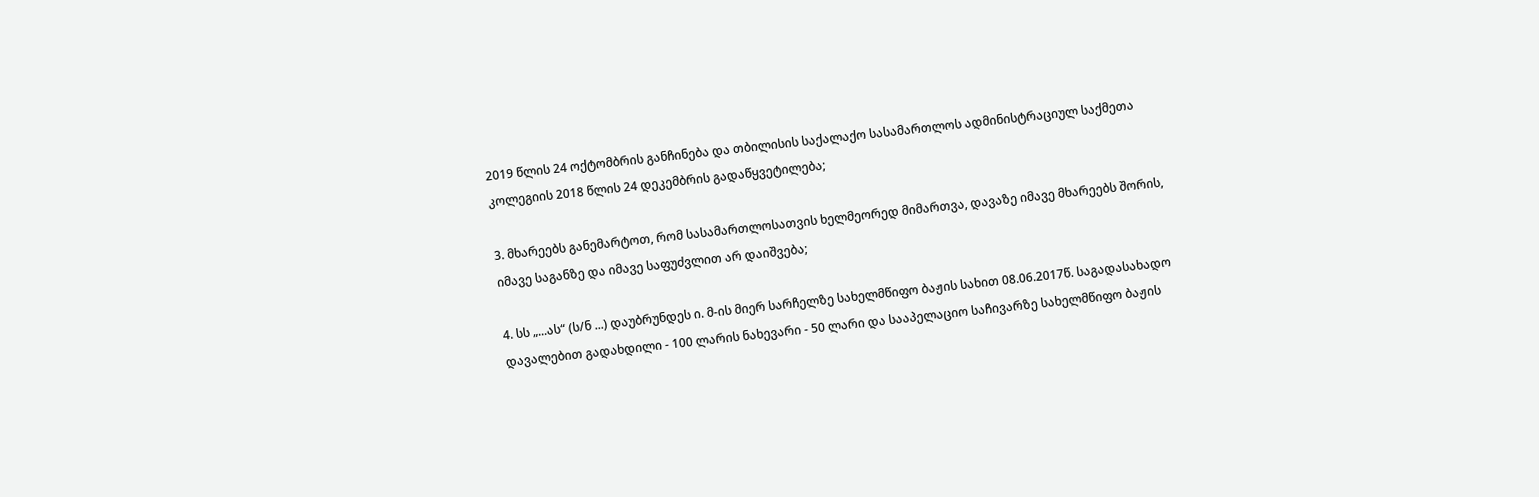2019 წლის 24 ოქტომბრის განჩინება და თბილისის საქალაქო სასამართლოს ადმინისტრაციულ საქმეთა კოლეგიის 2018 წლის 24 დეკემბრის გადაწყვეტილება;

3. მხარეებს განემარტოთ, რომ სასამართლოსათვის ხელმეორედ მიმართვა, დავაზე იმავე მხარეებს შორის, იმავე საგანზე და იმავე საფუძვლით არ დაიშვება;

4. სს „...ას“ (ს/ნ ...) დაუბრუნდეს ი. მ-ის მიერ სარჩელზე სახელმწიფო ბაჟის სახით 08.06.2017წ. საგადასახადო დავალებით გადახდილი - 100 ლარის ნახევარი - 50 ლარი და სააპელაციო საჩივარზე სახელმწიფო ბაჟის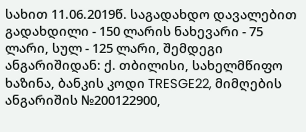სახით 11.06.2019წ. საგადახდო დავალებით გადახდილი - 150 ლარის ნახევარი - 75 ლარი, სულ - 125 ლარი, შემდეგი ანგარიშიდან: ქ. თბილისი, სახელმწიფო ხაზინა, ბანკის კოდი TRESGE22, მიმღების ანგარიშის №200122900,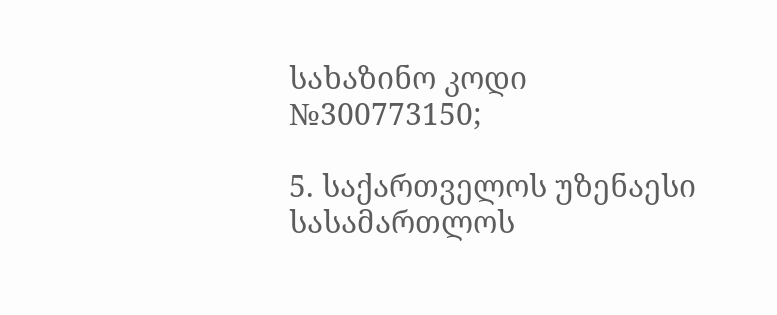სახაზინო კოდი №300773150;

5. საქართველოს უზენაესი სასამართლოს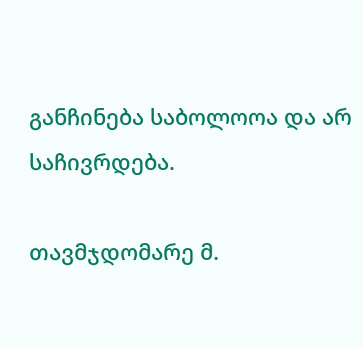განჩინება საბოლოოა და არ საჩივრდება.

თავმჯდომარე მ.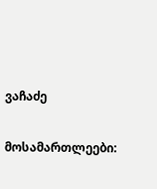ვაჩაძე

მოსამართლეები: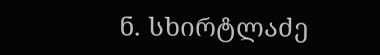ნ. სხირტლაძე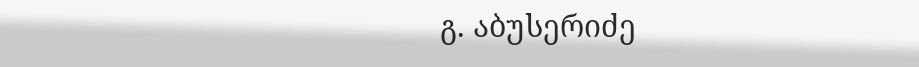გ. აბუსერიძე